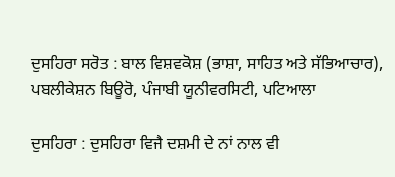ਦੁਸਹਿਰਾ ਸਰੋਤ : ਬਾਲ ਵਿਸ਼ਵਕੋਸ਼ (ਭਾਸ਼ਾ, ਸਾਹਿਤ ਅਤੇ ਸੱਭਿਆਚਾਰ), ਪਬਲੀਕੇਸ਼ਨ ਬਿਊਰੋ, ਪੰਜਾਬੀ ਯੂਨੀਵਰਸਿਟੀ, ਪਟਿਆਲਾ

ਦੁਸਹਿਰਾ : ਦੁਸਹਿਰਾ ਵਿਜੈ ਦਸ਼ਮੀ ਦੇ ਨਾਂ ਨਾਲ ਵੀ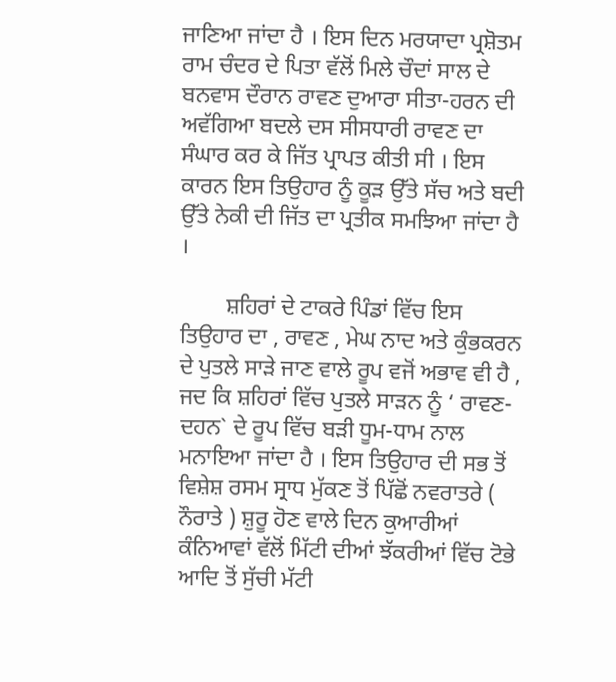ਜਾਣਿਆ ਜਾਂਦਾ ਹੈ । ਇਸ ਦਿਨ ਮਰਯਾਦਾ ਪ੍ਰਸ਼ੋਤਮ ਰਾਮ ਚੰਦਰ ਦੇ ਪਿਤਾ ਵੱਲੋਂ ਮਿਲੇ ਚੌਦਾਂ ਸਾਲ ਦੇ ਬਨਵਾਸ ਦੌਰਾਨ ਰਾਵਣ ਦੁਆਰਾ ਸੀਤਾ-ਹਰਨ ਦੀ ਅਵੱਗਿਆ ਬਦਲੇ ਦਸ ਸੀਸਧਾਰੀ ਰਾਵਣ ਦਾ ਸੰਘਾਰ ਕਰ ਕੇ ਜਿੱਤ ਪ੍ਰਾਪਤ ਕੀਤੀ ਸੀ । ਇਸ ਕਾਰਨ ਇਸ ਤਿਉਹਾਰ ਨੂੰ ਕੂੜ ਉੱਤੇ ਸੱਚ ਅਤੇ ਬਦੀ ਉੱਤੇ ਨੇਕੀ ਦੀ ਜਿੱਤ ਦਾ ਪ੍ਰਤੀਕ ਸਮਝਿਆ ਜਾਂਦਾ ਹੈ ।

        ਸ਼ਹਿਰਾਂ ਦੇ ਟਾਕਰੇ ਪਿੰਡਾਂ ਵਿੱਚ ਇਸ ਤਿਉਹਾਰ ਦਾ , ਰਾਵਣ , ਮੇਘ ਨਾਦ ਅਤੇ ਕੁੰਭਕਰਨ ਦੇ ਪੁਤਲੇ ਸਾੜੇ ਜਾਣ ਵਾਲੇ ਰੂਪ ਵਜੋਂ ਅਭਾਵ ਵੀ ਹੈ , ਜਦ ਕਿ ਸ਼ਹਿਰਾਂ ਵਿੱਚ ਪੁਤਲੇ ਸਾੜਨ ਨੂੰ ‘ ਰਾਵਣ-ਦਹਨ` ਦੇ ਰੂਪ ਵਿੱਚ ਬੜੀ ਧੂਮ-ਧਾਮ ਨਾਲ ਮਨਾਇਆ ਜਾਂਦਾ ਹੈ । ਇਸ ਤਿਉਹਾਰ ਦੀ ਸਭ ਤੋਂ ਵਿਸ਼ੇਸ਼ ਰਸਮ ਸ੍ਰਾਧ ਮੁੱਕਣ ਤੋਂ ਪਿੱਛੋਂ ਨਵਰਾਤਰੇ ( ਨੌਰਾਤੇ ) ਸ਼ੁਰੂ ਹੋਣ ਵਾਲੇ ਦਿਨ ਕੁਆਰੀਆਂ ਕੰਨਿਆਵਾਂ ਵੱਲੋਂ ਮਿੱਟੀ ਦੀਆਂ ਝੱਕਰੀਆਂ ਵਿੱਚ ਟੋਭੇ ਆਦਿ ਤੋਂ ਸੁੱਚੀ ਮੱਟੀ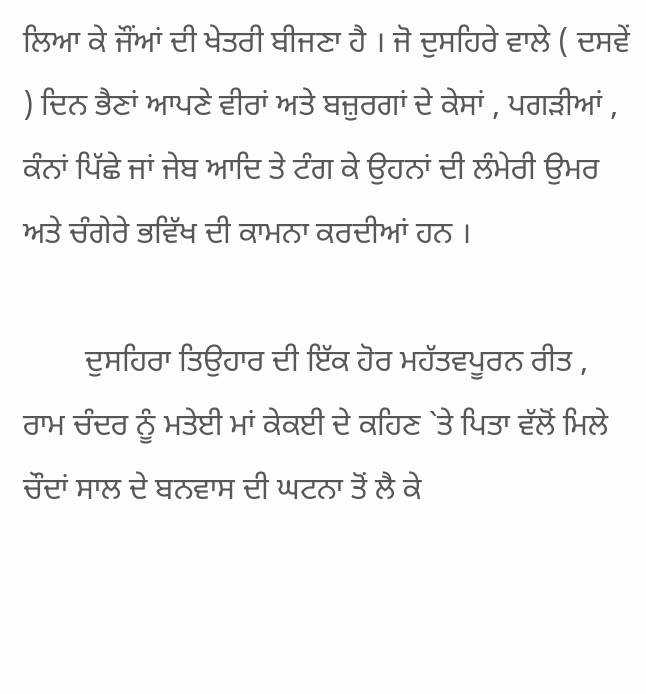ਲਿਆ ਕੇ ਜੌਂਆਂ ਦੀ ਖੇਤਰੀ ਬੀਜਣਾ ਹੈ । ਜੋ ਦੁਸਹਿਰੇ ਵਾਲੇ ( ਦਸਵੇਂ ) ਦਿਨ ਭੈਣਾਂ ਆਪਣੇ ਵੀਰਾਂ ਅਤੇ ਬਜ਼ੁਰਗਾਂ ਦੇ ਕੇਸਾਂ , ਪਗੜੀਆਂ , ਕੰਨਾਂ ਪਿੱਛੇ ਜਾਂ ਜੇਬ ਆਦਿ ਤੇ ਟੰਗ ਕੇ ਉਹਨਾਂ ਦੀ ਲੰਮੇਰੀ ਉਮਰ ਅਤੇ ਚੰਗੇਰੇ ਭਵਿੱਖ ਦੀ ਕਾਮਨਾ ਕਰਦੀਆਂ ਹਨ ।

        ਦੁਸਹਿਰਾ ਤਿਉਹਾਰ ਦੀ ਇੱਕ ਹੋਰ ਮਹੱਤਵਪੂਰਨ ਰੀਤ , ਰਾਮ ਚੰਦਰ ਨੂੰ ਮਤੇਈ ਮਾਂ ਕੇਕਈ ਦੇ ਕਹਿਣ `ਤੇ ਪਿਤਾ ਵੱਲੋਂ ਮਿਲੇ ਚੌਦਾਂ ਸਾਲ ਦੇ ਬਨਵਾਸ ਦੀ ਘਟਨਾ ਤੋਂ ਲੈ ਕੇ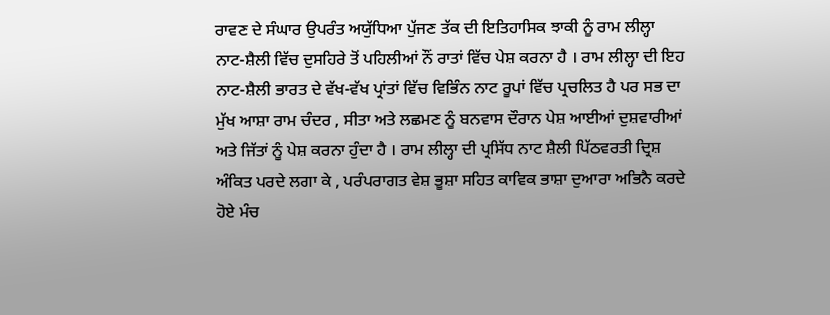ਰਾਵਣ ਦੇ ਸੰਘਾਰ ਉਪਰੰਤ ਅਯੁੱਧਿਆ ਪੁੱਜਣ ਤੱਕ ਦੀ ਇਤਿਹਾਸਿਕ ਝਾਕੀ ਨੂੰ ਰਾਮ ਲੀਲ੍ਹਾ ਨਾਟ-ਸ਼ੈਲੀ ਵਿੱਚ ਦੁਸਹਿਰੇ ਤੋਂ ਪਹਿਲੀਆਂ ਨੌਂ ਰਾਤਾਂ ਵਿੱਚ ਪੇਸ਼ ਕਰਨਾ ਹੈ । ਰਾਮ ਲੀਲ੍ਹਾ ਦੀ ਇਹ ਨਾਟ-ਸ਼ੈਲੀ ਭਾਰਤ ਦੇ ਵੱਖ-ਵੱਖ ਪ੍ਰਾਂਤਾਂ ਵਿੱਚ ਵਿਭਿੰਨ ਨਾਟ ਰੂਪਾਂ ਵਿੱਚ ਪ੍ਰਚਲਿਤ ਹੈ ਪਰ ਸਭ ਦਾ ਮੁੱਖ ਆਸ਼ਾ ਰਾਮ ਚੰਦਰ , ਸੀਤਾ ਅਤੇ ਲਛਮਣ ਨੂੰ ਬਨਵਾਸ ਦੌਰਾਨ ਪੇਸ਼ ਆਈਆਂ ਦੁਸ਼ਵਾਰੀਆਂ ਅਤੇ ਜਿੱਤਾਂ ਨੂੰ ਪੇਸ਼ ਕਰਨਾ ਹੁੰਦਾ ਹੈ । ਰਾਮ ਲੀਲ੍ਹਾ ਦੀ ਪ੍ਰਸਿੱਧ ਨਾਟ ਸ਼ੈਲੀ ਪਿੱਠਵਰਤੀ ਦ੍ਰਿਸ਼ ਅੰਕਿਤ ਪਰਦੇ ਲਗਾ ਕੇ , ਪਰੰਪਰਾਗਤ ਵੇਸ਼ ਭੂਸ਼ਾ ਸਹਿਤ ਕਾਵਿਕ ਭਾਸ਼ਾ ਦੁਆਰਾ ਅਭਿਨੈ ਕਰਦੇ ਹੋਏ ਮੰਚ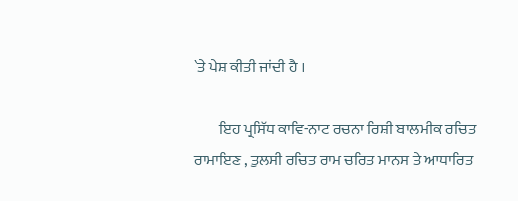`ਤੇ ਪੇਸ਼ ਕੀਤੀ ਜਾਂਦੀ ਹੈ ।

        ਇਹ ਪ੍ਰਸਿੱਧ ਕਾਵਿ-ਨਾਟ ਰਚਨਾ ਰਿਸ਼ੀ ਬਾਲਮੀਕ ਰਚਿਤ ਰਾਮਾਇਣ , ਤੁਲਸੀ ਰਚਿਤ ਰਾਮ ਚਰਿਤ ਮਾਨਸ ਤੇ ਆਧਾਰਿਤ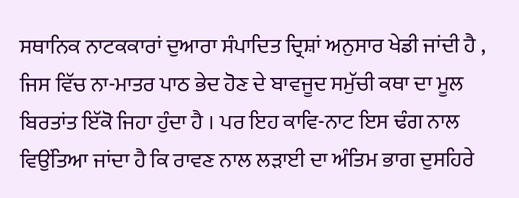ਸਥਾਨਿਕ ਨਾਟਕਕਾਰਾਂ ਦੁਆਰਾ ਸੰਪਾਦਿਤ ਦ੍ਰਿਸ਼ਾਂ ਅਨੁਸਾਰ ਖੇਡੀ ਜਾਂਦੀ ਹੈ , ਜਿਸ ਵਿੱਚ ਨਾ-ਮਾਤਰ ਪਾਠ ਭੇਦ ਹੋਣ ਦੇ ਬਾਵਜੂਦ ਸਮੁੱਚੀ ਕਥਾ ਦਾ ਮੂਲ ਬਿਰਤਾਂਤ ਇੱਕੋ ਜਿਹਾ ਹੁੰਦਾ ਹੈ । ਪਰ ਇਹ ਕਾਵਿ-ਨਾਟ ਇਸ ਢੰਗ ਨਾਲ ਵਿਉਂਤਿਆ ਜਾਂਦਾ ਹੈ ਕਿ ਰਾਵਣ ਨਾਲ ਲੜਾਈ ਦਾ ਅੰਤਿਮ ਭਾਗ ਦੁਸਹਿਰੇ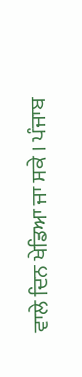ਵਾਲੇ ਦਿਨ ਖੇਡਿਆ ਜਾ ਸਕੇ । ਪੰਜਾਬ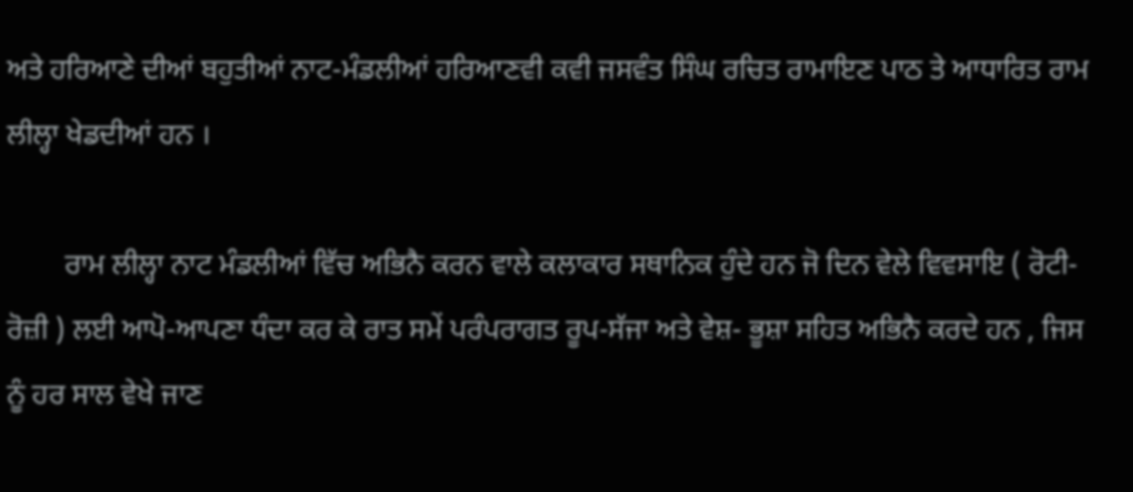ਅਤੇ ਹਰਿਆਣੇ ਦੀਆਂ ਬਹੁਤੀਆਂ ਨਾਟ-ਮੰਡਲੀਆਂ ਹਰਿਆਣਵੀ ਕਵੀ ਜਸਵੰਤ ਸਿੰਘ ਰਚਿਤ ਰਾਮਾਇਣ ਪਾਠ ਤੇ ਆਧਾਰਿਤ ਰਾਮ ਲੀਲ੍ਹਾ ਖੇਡਦੀਆਂ ਹਨ ।

        ਰਾਮ ਲੀਲ੍ਹਾ ਨਾਟ ਮੰਡਲੀਆਂ ਵਿੱਚ ਅਭਿਨੈ ਕਰਨ ਵਾਲੇ ਕਲਾਕਾਰ ਸਥਾਨਿਕ ਹੁੰਦੇ ਹਨ ਜੋ ਦਿਨ ਵੇਲੇ ਵਿਵਸਾਇ ( ਰੋਟੀ-ਰੋਜ਼ੀ ) ਲਈ ਆਪੋ-ਆਪਣਾ ਧੰਦਾ ਕਰ ਕੇ ਰਾਤ ਸਮੇਂ ਪਰੰਪਰਾਗਤ ਰੂਪ-ਸੱਜਾ ਅਤੇ ਵੇਸ਼- ਭੂਸ਼ਾ ਸਹਿਤ ਅਭਿਨੈ ਕਰਦੇ ਹਨ , ਜਿਸ ਨੂੰ ਹਰ ਸਾਲ ਵੇਖੇ ਜਾਣ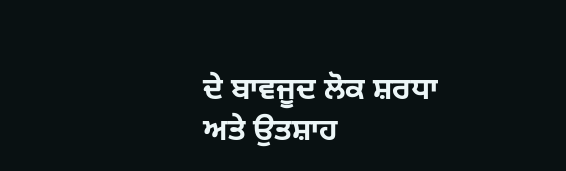ਦੇ ਬਾਵਜੂਦ ਲੋਕ ਸ਼ਰਧਾ ਅਤੇ ਉਤਸ਼ਾਹ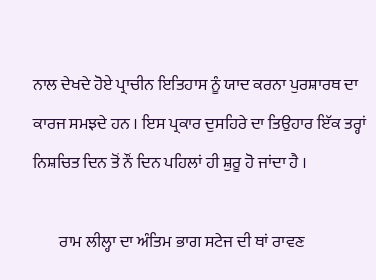ਨਾਲ ਦੇਖਦੇ ਹੋਏ ਪ੍ਰਾਚੀਨ ਇਤਿਹਾਸ ਨੂੰ ਯਾਦ ਕਰਨਾ ਪੁਰਸ਼ਾਰਥ ਦਾ ਕਾਰਜ ਸਮਝਦੇ ਹਨ । ਇਸ ਪ੍ਰਕਾਰ ਦੁਸਹਿਰੇ ਦਾ ਤਿਉਹਾਰ ਇੱਕ ਤਰ੍ਹਾਂ ਨਿਸ਼ਚਿਤ ਦਿਨ ਤੋਂ ਨੌਂ ਦਿਨ ਪਹਿਲਾਂ ਹੀ ਸ਼ੁਰੂ ਹੋ ਜਾਂਦਾ ਹੈ ।

        ਰਾਮ ਲੀਲ੍ਹਾ ਦਾ ਅੰਤਿਮ ਭਾਗ ਸਟੇਜ ਦੀ ਥਾਂ ਰਾਵਣ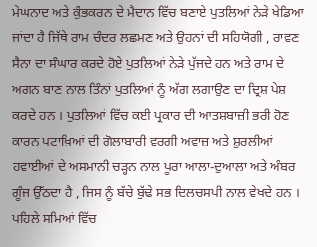ਮੇਘਨਾਦ ਅਤੇ ਕੁੰਭਕਰਨ ਦੇ ਮੈਦਾਨ ਵਿੱਚ ਬਣਾਏ ਪੁਤਲਿਆਂ ਨੇੜੇ ਖੇਡਿਆ ਜਾਂਦਾ ਹੈ ਜਿੱਥੇ ਰਾਮ ਚੰਦਰ ਲਛਮਣ ਅਤੇ ਉਹਨਾਂ ਦੀ ਸਹਿਯੋਗੀ , ਰਾਵਣ ਸੈਨਾ ਦਾ ਸੰਘਾਰ ਕਰਦੇ ਹੋਏ ਪੁਤਲਿਆਂ ਨੇੜੇ ਪੁੱਜਦੇ ਹਨ ਅਤੇ ਰਾਮ ਦੇ ਅਗਨ ਬਾਣ ਨਾਲ ਤਿੰਨਾਂ ਪੁਤਲਿਆਂ ਨੂੰ ਅੱਗ ਲਗਾਉਣ ਦਾ ਦ੍ਰਿਸ਼ ਪੇਸ਼ ਕਰਦੇ ਹਨ । ਪੁਤਲਿਆਂ ਵਿੱਚ ਕਈ ਪ੍ਰਕਾਰ ਦੀ ਆਤਸ਼ਬਾਜ਼ੀ ਭਰੀ ਹੋਣ ਕਾਰਨ ਪਟਾਖ਼ਿਆਂ ਦੀ ਗੋਲਾਬਾਰੀ ਵਰਗੀ ਅਵਾਜ਼ ਅਤੇ ਸ਼ੁਰਲੀਆਂ ਹਵਾਈਆਂ ਦੇ ਅਸਮਾਨੀ ਚੜ੍ਹਨ ਨਾਲ ਪੂਰਾ ਆਲਾ-ਦੁਆਲਾ ਅਤੇ ਅੰਬਰ ਗੂੰਜ ਉੱਠਦਾ ਹੈ , ਜਿਸ ਨੂੰ ਬੱਚੇ ਬੁੱਢੇ ਸਭ ਦਿਲਚਸਪੀ ਨਾਲ ਵੇਖਦੇ ਹਨ । ਪਹਿਲੇ ਸਮਿਆਂ ਵਿੱਚ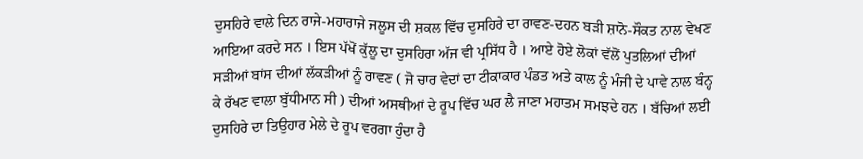ਦੁਸਹਿਰੇ ਵਾਲੇ ਦਿਨ ਰਾਜੇ-ਮਹਾਰਾਜੇ ਜਲੂਸ ਦੀ ਸ਼ਕਲ ਵਿੱਚ ਦੁਸਹਿਰੇ ਦਾ ਰਾਵਣ-ਦਹਨ ਬੜੀ ਸ਼ਾਨੋ-ਸੌਕਤ ਨਾਲ ਵੇਖਣ ਆਇਆ ਕਰਦੇ ਸਨ । ਇਸ ਪੱਖੋਂ ਕੁੱਲੂ ਦਾ ਦੁਸਹਿਰਾ ਅੱਜ ਵੀ ਪ੍ਰਸਿੱਧ ਹੈ । ਆਏ ਹੋਏ ਲੋਕਾਂ ਵੱਲੋਂ ਪੁਤਲਿਆਂ ਦੀਆਂ ਸੜੀਆਂ ਬਾਂਸ ਦੀਆਂ ਲੱਕੜੀਆਂ ਨੂੰ ਰਾਵਣ ( ਜੋ ਚਾਰ ਵੇਦਾਂ ਦਾ ਟੀਕਾਕਾਰ ਪੰਡਤ ਅਤੇ ਕਾਲ ਨੂੰ ਮੰਜੀ ਦੇ ਪਾਵੇ ਨਾਲ ਬੰਨ੍ਹ ਕੇ ਰੱਖਣ ਵਾਲਾ ਬੁੱਧੀਮਾਨ ਸੀ ) ਦੀਆਂ ਅਸਥੀਆਂ ਦੇ ਰੂਪ ਵਿੱਚ ਘਰ ਲੈ ਜਾਣਾ ਮਹਾਤਮ ਸਮਝਦੇ ਹਨ । ਬੱਚਿਆਂ ਲਈ ਦੁਸਹਿਰੇ ਦਾ ਤਿਉਹਾਰ ਮੇਲੇ ਦੇ ਰੂਪ ਵਰਗਾ ਹੁੰਦਾ ਹੈ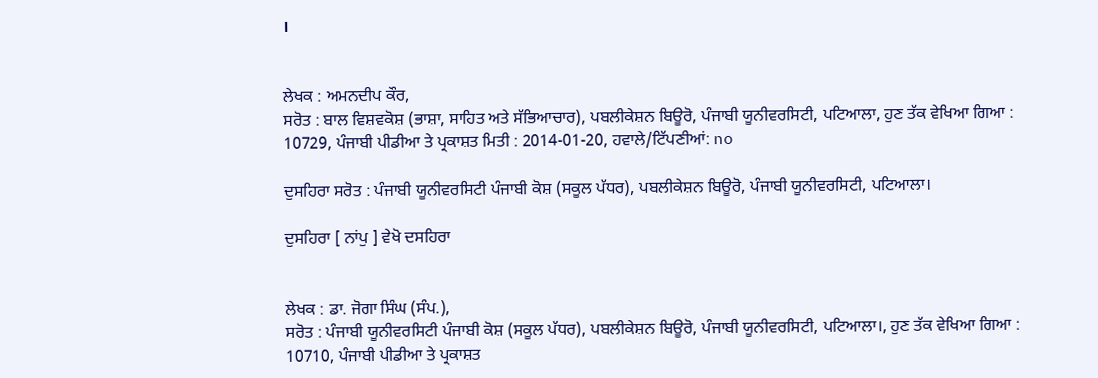।


ਲੇਖਕ : ਅਮਨਦੀਪ ਕੌਰ,
ਸਰੋਤ : ਬਾਲ ਵਿਸ਼ਵਕੋਸ਼ (ਭਾਸ਼ਾ, ਸਾਹਿਤ ਅਤੇ ਸੱਭਿਆਚਾਰ), ਪਬਲੀਕੇਸ਼ਨ ਬਿਊਰੋ, ਪੰਜਾਬੀ ਯੂਨੀਵਰਸਿਟੀ, ਪਟਿਆਲਾ, ਹੁਣ ਤੱਕ ਵੇਖਿਆ ਗਿਆ : 10729, ਪੰਜਾਬੀ ਪੀਡੀਆ ਤੇ ਪ੍ਰਕਾਸ਼ਤ ਮਿਤੀ : 2014-01-20, ਹਵਾਲੇ/ਟਿੱਪਣੀਆਂ: no

ਦੁਸਹਿਰਾ ਸਰੋਤ : ਪੰਜਾਬੀ ਯੂਨੀਵਰਸਿਟੀ ਪੰਜਾਬੀ ਕੋਸ਼ (ਸਕੂਲ ਪੱਧਰ), ਪਬਲੀਕੇਸ਼ਨ ਬਿਊਰੋ, ਪੰਜਾਬੀ ਯੂਨੀਵਰਸਿਟੀ, ਪਟਿਆਲਾ।

ਦੁਸਹਿਰਾ [ ਨਾਂਪੁ ] ਵੇਖੋ ਦਸਹਿਰਾ


ਲੇਖਕ : ਡਾ. ਜੋਗਾ ਸਿੰਘ (ਸੰਪ.),
ਸਰੋਤ : ਪੰਜਾਬੀ ਯੂਨੀਵਰਸਿਟੀ ਪੰਜਾਬੀ ਕੋਸ਼ (ਸਕੂਲ ਪੱਧਰ), ਪਬਲੀਕੇਸ਼ਨ ਬਿਊਰੋ, ਪੰਜਾਬੀ ਯੂਨੀਵਰਸਿਟੀ, ਪਟਿਆਲਾ।, ਹੁਣ ਤੱਕ ਵੇਖਿਆ ਗਿਆ : 10710, ਪੰਜਾਬੀ ਪੀਡੀਆ ਤੇ ਪ੍ਰਕਾਸ਼ਤ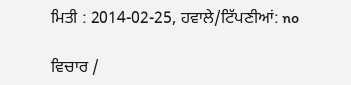ਮਿਤੀ : 2014-02-25, ਹਵਾਲੇ/ਟਿੱਪਣੀਆਂ: no

ਵਿਚਾਰ /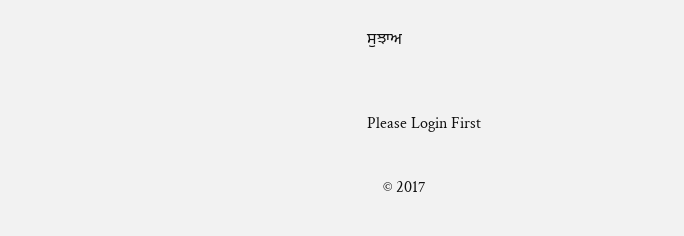ਸੁਝਾਅ



Please Login First


    © 2017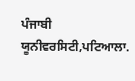ਪੰਜਾਬੀ ਯੂਨੀਵਰਸਿਟੀ,ਪਟਿਆਲਾ.